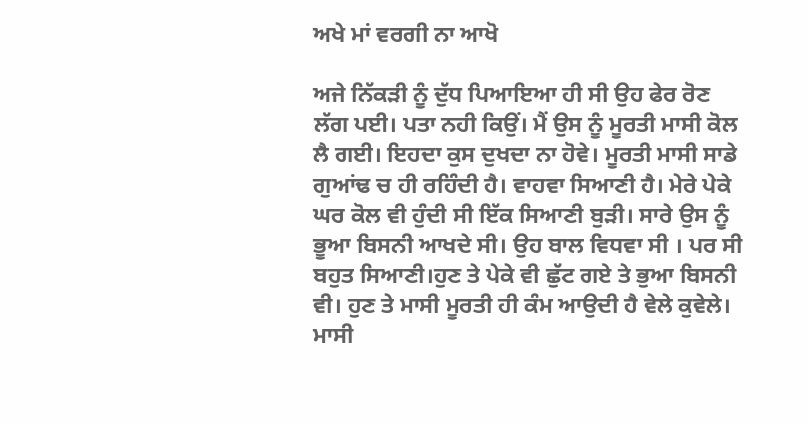ਅਖੇ ਮਾਂ ਵਰਗੀ ਨਾ ਆਖੋ

ਅਜੇ ਨਿੱਕੜੀ ਨੂੰ ਦੁੱਧ ਪਿਆਇਆ ਹੀ ਸੀ ਉਹ ਫੇਰ ਰੋਣ ਲੱਗ ਪਈ। ਪਤਾ ਨਹੀ ਕਿਉਂ। ਮੈਂ ਉਸ ਨੂੰ ਮੂਰਤੀ ਮਾਸੀ ਕੋਲ ਲੈ ਗਈ। ਇਹਦਾ ਕੁਸ ਦੁਖਦਾ ਨਾ ਹੋਵੇ। ਮੂਰਤੀ ਮਾਸੀ ਸਾਡੇ ਗੁਆਂਢ ਚ ਹੀ ਰਹਿੰਦੀ ਹੈ। ਵਾਹਵਾ ਸਿਆਣੀ ਹੈ। ਮੇਰੇ ਪੇਕੇ ਘਰ ਕੋਲ ਵੀ ਹੁੰਦੀ ਸੀ ਇੱਕ ਸਿਆਣੀ ਬੁੜੀ। ਸਾਰੇ ਉਸ ਨੂੰ ਭੂਆ ਬਿਸਨੀ ਆਖਦੇ ਸੀ। ਉਹ ਬਾਲ ਵਿਧਵਾ ਸੀ । ਪਰ ਸੀ ਬਹੁਤ ਸਿਆਣੀ।ਹੁਣ ਤੇ ਪੇਕੇ ਵੀ ਛੁੱਟ ਗਏ ਤੇ ਭੁਆ ਬਿਸਨੀ ਵੀ। ਹੁਣ ਤੇ ਮਾਸੀ ਮੂਰਤੀ ਹੀ ਕੰਮ ਆਉਦੀ ਹੈ ਵੇਲੇ ਕੁਵੇਲੇ।  ਮਾਸੀ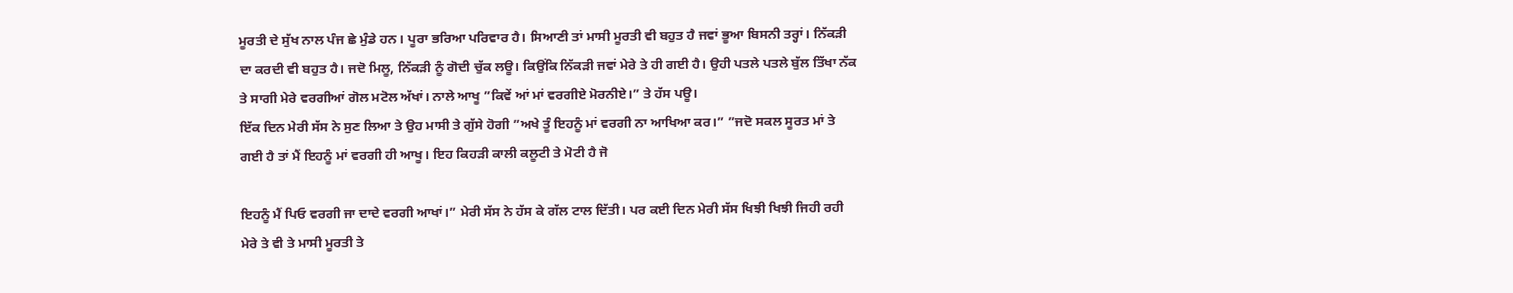ਮੂਰਤੀ ਦੇ ਸੁੱਖ ਨਾਲ ਪੰਜ ਛੇ ਮੁੰਡੇ ਹਨ। ਪੂਰਾ ਭਰਿਆ ਪਰਿਵਾਰ ਹੈ। ਸਿਆਣੀ ਤਾਂ ਮਾਸੀ ਮੂਰਤੀ ਵੀ ਬਹੁਤ ਹੈ ਜਵਾਂ ਭੂਆ ਬਿਸਨੀ ਤਰ੍ਹਾਂ। ਨਿੱਕੜੀ ਦਾ ਕਰਦੀ ਵੀ ਬਹੁਤ ਹੈ। ਜਦੋ ਮਿਲੂ, ਨਿੱਕੜੀ ਨੂੰ ਗੋਦੀ ਚੁੱਕ ਲਊ। ਕਿਉਂਕਿ ਨਿੱਕੜੀ ਜਵਾਂ ਮੇਰੇ ਤੇ ਹੀ ਗਈ ਹੈ। ਉਹੀ ਪਤਲੇ ਪਤਲੇ ਬੁੱਲ ਤਿੱਖਾ ਨੱਕ ਤੇ ਸਾਗੀ ਮੇਰੇ ਵਰਗੀਆਂ ਗੋਲ ਮਟੋਲ ਅੱਖਾਂ। ਨਾਲੇ ਆਖੂ ”ਕਿਵੇਂ ਆਂ ਮਾਂ ਵਰਗੀਏ ਮੋਰਨੀਏ।” ਤੇ ਹੱਸ ਪਊ।
ਇੱਕ ਦਿਨ ਮੇਰੀ ਸੱਸ ਨੇ ਸੁਣ ਲਿਆ ਤੇ ਉਹ ਮਾਸੀ ਤੇ ਗੁੱਸੇ ਹੋਗੀ ”ਅਖੇ ਤੂੰ ਇਹਨੂੰ ਮਾਂ ਵਰਗੀ ਨਾ ਆਖਿਆ ਕਰ।” ”ਜਦੋ ਸਕਲ ਸੂਰਤ ਮਾਂ ਤੇ ਗਈ ਹੈ ਤਾਂ ਮੈਂ ਇਹਨੂੰ ਮਾਂ ਵਰਗੀ ਹੀ ਆਖੂ। ਇਹ ਕਿਹੜੀ ਕਾਲੀ ਕਲੂਟੀ ਤੇ ਮੋਟੀ ਹੈ ਜੋ

ਇਹਨੂੰ ਮੈਂ ਪਿਓ ਵਰਗੀ ਜਾ ਦਾਦੇ ਵਰਗੀ ਆਖਾਂ।” ਮੇਰੀ ਸੱਸ ਨੇ ਹੱਸ ਕੇ ਗੱਲ ਟਾਲ ਦਿੱਤੀ। ਪਰ ਕਈ ਦਿਨ ਮੇਰੀ ਸੱਸ ਖਿਝੀ ਖਿਝੀ ਜਿਹੀ ਰਹੀ ਮੇਰੇ ਤੇ ਵੀ ਤੇ ਮਾਸੀ ਮੂਰਤੀ ਤੇ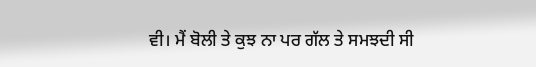ਵੀ। ਮੈਂ ਬੋਲੀ ਤੇ ਕੁਝ ਨਾ ਪਰ ਗੱਲ ਤੇ ਸਮਝਦੀ ਸੀ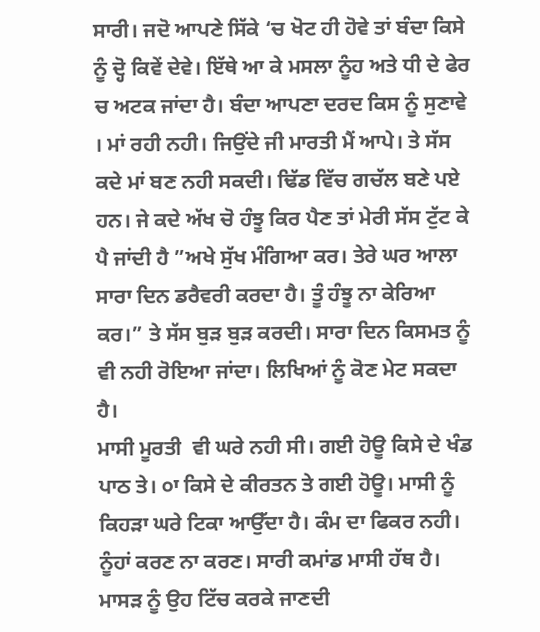ਸਾਰੀ। ਜਦੋ ਆਪਣੇ ਸਿੱਕੇ ‘ਚ ਖੋਟ ਹੀ ਹੋਵੇ ਤਾਂ ਬੰਦਾ ਕਿਸੇ ਨੂੰ ਦ੍ਹੋ ਕਿਵੇਂ ਦੇਵੇ। ਇੱਥੇ ਆ ਕੇ ਮਸਲਾ ਨੂੰਹ ਅਤੇ ਧੀ ਦੇ ਫੇਰ ਚ ਅਟਕ ਜਾਂਦਾ ਹੈ। ਬੰਦਾ ਆਪਣਾ ਦਰਦ ਕਿਸ ਨੂੰ ਸੁਣਾਵੇ । ਮਾਂ ਰਹੀ ਨਹੀ। ਜਿਉਂਦੇ ਜੀ ਮਾਰਤੀ ਮੈਂ ਆਪੇ। ਤੇ ਸੱਸ ਕਦੇ ਮਾਂ ਬਣ ਨਹੀ ਸਕਦੀ। ਢਿੱਡ ਵਿੱਚ ਗਚੱਲ ਬਣੇ ਪਏ ਹਨ। ਜੇ ਕਦੇ ਅੱਖ ਚੋ ਹੰਝੂ ਕਿਰ ਪੈਣ ਤਾਂ ਮੇਰੀ ਸੱਸ ਟੁੱਟ ਕੇ ਪੈ ਜਾਂਦੀ ਹੈ ”ਅਖੇ ਸੁੱਖ ਮੰਗਿਆ ਕਰ। ਤੇਰੇ ਘਰ ਆਲਾ ਸਾਰਾ ਦਿਨ ਡਰੈਵਰੀ ਕਰਦਾ ਹੈ। ਤੂੰ ਹੰਝੂ ਨਾ ਕੇਰਿਆ ਕਰ।” ਤੇ ਸੱਸ ਬੁੜ ਬੁੜ ਕਰਦੀ। ਸਾਰਾ ਦਿਨ ਕਿਸਮਤ ਨੂੰ ਵੀ ਨਹੀ ਰੋਇਆ ਜਾਂਦਾ। ਲਿਖਿਆਂ ਨੂੰ ਕੋਣ ਮੇਟ ਸਕਦਾ ਹੈ।
ਮਾਸੀ ਮੂਰਤੀ  ਵੀ ਘਰੇ ਨਹੀ ਸੀ। ਗਈ ਹੋਊ ਕਿਸੇ ਦੇ ਖੰਡ ਪਾਠ ਤੇ। ੦ਾ ਕਿਸੇ ਦੇ ਕੀਰਤਨ ਤੇ ਗਈ ਹੋਊ। ਮਾਸੀ ਨੂੰ ਕਿਹੜਾ ਘਰੇ ਟਿਕਾ ਆਉੱਦਾ ਹੈ। ਕੰਮ ਦਾ ਫਿਕਰ ਨਹੀ। ਨੂੰਹਾਂ ਕਰਣ ਨਾ ਕਰਣ। ਸਾਰੀ ਕਮਾਂਡ ਮਾਸੀ ਹੱਥ ਹੈ। ਮਾਸੜ ਨੂੰ ਉਹ ਟਿੱਚ ਕਰਕੇ ਜਾਣਦੀ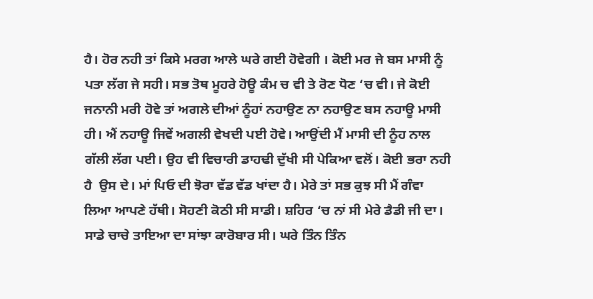ਹੈ। ਹੋਰ ਨਹੀ ਤਾਂ ਕਿਸੇ ਮਰਗ ਆਲੇ ਘਰੇ ਗਈ ਹੋਵੇਗੀ । ਕੋਈ ਮਰ ਜੇ ਬਸ ਮਾਸੀ ਨੂੰ ਪਤਾ ਲੱਗ ਜੇ ਸਹੀ। ਸਭ ਤੋਥ ਮੂਹਰੇ ਹੋਊ ਕੰਮ ਚ ਵੀ ਤੇ ਰੋਣ ਧੋਣ ‘ਚ ਵੀ। ਜੇ ਕੋਈ ਜਨਾਨੀ ਮਰੀ ਹੋਵੇ ਤਾਂ ਅਗਲੇ ਦੀਆਂ ਨੂੰਹਾਂ ਨਹਾਉਣ ਨਾ ਨਹਾਉਣ ਬਸ ਨਹਾਊ ਮਾਸੀ ਹੀ। ਐਂ ਨਹਾਊ ਜਿਵੇਂ ਅਗਲੀ ਵੇਖਦੀ ਪਈ ਹੋਵੇ। ਆਉਂਦੀ ਮੈਂ ਮਾਸੀ ਦੀ ਨੂੰਹ ਨਾਲ ਗੱਲੀ ਲੱਗ ਪਈ। ਉਹ ਵੀ ਵਿਚਾਰੀ ਡਾਹਢੀ ਦੁੱਖੀ ਸੀ ਪੇਕਿਆ ਵਲੋਂ। ਕੋਈ ਭਰਾ ਨਹੀ ਹੈ  ਉਸ ਦੇ। ਮਾਂ ਪਿਓ ਦੀ ਝੋਰਾ ਵੱਡ ਵੱਡ ਖਾਂਦਾ ਹੈ। ਮੇਰੇ ਤਾਂ ਸਭ ਕੁਝ ਸੀ ਮੈਂ ਗੰਵਾ ਲਿਆ ਆਪਣੇ ਹੱਥੀ। ਸੋਹਣੀ ਕੋਠੀ ਸੀ ਸਾਡੀ। ਸ਼ਹਿਰ ‘ਚ ਨਾਂ ਸੀ ਮੇਰੇ ਡੈਡੀ ਜੀ ਦਾ।  ਸਾਡੇ ਚਾਚੇ ਤਾਇਆ ਦਾ ਸਾਂਝਾ ਕਾਰੋਬਾਰ ਸੀ। ਘਰੇ ਤਿੰਨ ਤਿੰਨ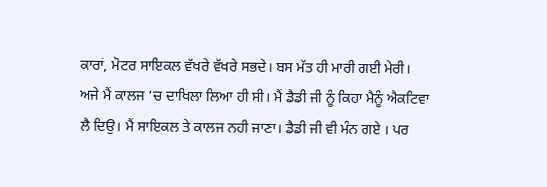ਕਾਰਾਂ, ਮੋਟਰ ਸਾਇਕਲ ਵੱਖਰੇ ਵੱਖਰੇ ਸਭਦੇ। ਬਸ ਮੱਤ ਹੀ ਮਾਰੀ ਗਈ ਮੇਰੀ।
ਅਜੇ ਮੈਂ ਕਾਲਜ ‘ਚ ਦਾਖਿਲਾ ਲਿਆ ਹੀ ਸੀ। ਮੈਂ ਡੈਡੀ ਜੀ ਨੂੰ ਕਿਹਾ ਮੈਨੂੰ ਐਕਟਿਵਾ ਲੈ ਦਿਉ। ਮੈਂ ਸਾਇਕਲ ਤੇ ਕਾਲਜ ਨਹੀ ਜਾਣਾ। ਡੈਡੀ ਜੀ ਵੀ ਮੰਨ ਗਏ । ਪਰ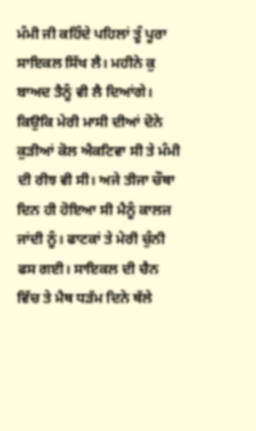ਮੰਮੀ ਜੀ ਕਹਿੰਦੇ ਪਹਿਲਾਂ ਤੂੰ ਪੂਰਾ ਸਾਇਕਲ ਸਿੱਖ ਲੈ। ਮਹੀਨੇ ਕੁ ਬਾਅਦ ਤੈਨੂੰ ਵੀ ਲੈ ਦਿਆਂਗੇ। ਕਿਉਕਿ ਮੇਰੀ ਮਾਸੀ ਦੀਆਂ ਦੋਨੇ ਕੁੜੀਆਂ ਕੋਲ ਐਕਟਿਵਾ ਸੀ ਤੇ ਮੰਮੀ ਦੀ ਰੀਝ ਵੀ ਸੀ। ਅਜੇ ਤੀਜਾ ਚੌਥਾ ਦਿਨ ਹੀ ਹੋਇਆ ਸੀ ਮੈਨੂੰ ਕਾਲਜ ਜਾਂਦੀ ਨੂੰ। ਫਾਟਕਾਂ ਤੇ ਮੇਰੀ ਚੁੰਨੀ ਫਸ ਗਈ। ਸਾਇਕਲ ਦੀ ਚੈਨ ਵਿੱਚ ਤੇ ਮੈਥ ਧੜੱਮ ਦਿਨੇ ਥੱਲੇ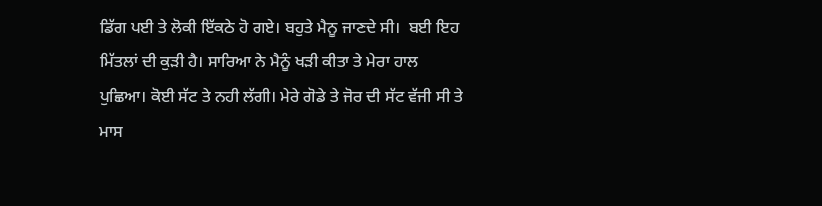ਡਿੱਗ ਪਈ ਤੇ ਲੋਕੀ ਇੱਕਠੇ ਹੋ ਗਏ। ਬਹੁਤੇ ਮੈਨੂ ਜਾਣਦੇ ਸੀ।  ਬਈ ਇਹ ਮਿੱਤਲਾਂ ਦੀ ਕੁੜੀ ਹੈ। ਸਾਰਿਆ ਨੇ ਮੈਨੂੰ ਖੜੀ ਕੀਤਾ ਤੇ ਮੇਰਾ ਹਾਲ ਪੁਛਿਆ। ਕੋਈ ਸੱਟ ਤੇ ਨਹੀ ਲੱਗੀ। ਮੇਰੇ ਗੋਡੇ ਤੇ ਜੋਰ ਦੀ ਸੱਟ ਵੱਜੀ ਸੀ ਤੇ ਮਾਸ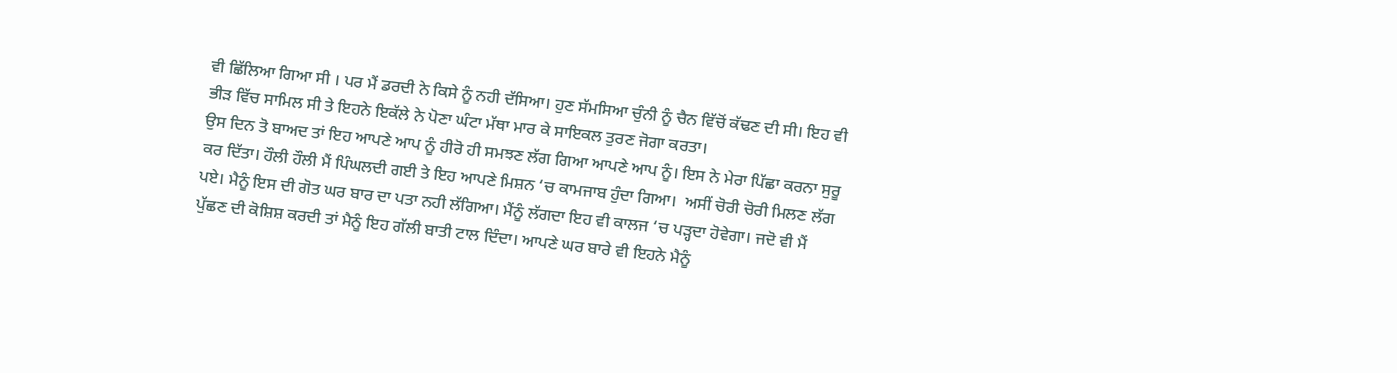ਵੀ ਛਿੱਲਿਆ ਗਿਆ ਸੀ । ਪਰ ਮੈਂ ਡਰਦੀ ਨੇ ਕਿਸੇ ਨੂੰ ਨਹੀ ਦੱਸਿਆ। ਹੁਣ ਸੱਮਸਿਆ ਚੁੰਨੀ ਨੂੰ ਚੈਨ ਵਿੱਚੋਂ ਕੱਢਣ ਦੀ ਸੀ। ਇਹ ਵੀ ਭੀੜ ਵਿੱਚ ਸਾਮਿਲ ਸੀ ਤੇ ਇਹਨੇ ਇਕੱਲੇ ਨੇ ਪੋਣਾ ਘੰਟਾ ਮੱਥਾ ਮਾਰ ਕੇ ਸਾਇਕਲ ਤੁਰਣ ਜੋਗਾ ਕਰਤਾ।
ਉਸ ਦਿਨ ਤੋ ਬਾਅਦ ਤਾਂ ਇਹ ਆਪਣੇ ਆਪ ਨੂੰ ਹੀਰੋ ਹੀ ਸਮਝਣ ਲੱਗ ਗਿਆ ਆਪਣੇ ਆਪ ਨੂੰ। ਇਸ ਨੇ ਮੇਰਾ ਪਿੱਛਾ ਕਰਨਾ ਸੁਰੂ ਕਰ ਦਿੱਤਾ। ਹੌਲੀ ਹੌਲੀ ਮੈਂ ਪਿੰਘਲਦੀ ਗਈ ਤੇ ਇਹ ਆਪਣੇ ਮਿਸ਼ਨ ‘ਚ ਕਾਮਜਾਬ ਹੁੰਦਾ ਗਿਆ।  ਅਸੀਂ ਚੋਰੀ ਚੋਰੀ ਮਿਲਣ ਲੱਗ ਪਏ। ਮੈਨੂੰ ਇਸ ਦੀ ਗੋਤ ਘਰ ਬਾਰ ਦਾ ਪਤਾ ਨਹੀ ਲੱਗਿਆ। ਮੈਂਨੂੰ ਲੱਗਦਾ ਇਹ ਵੀ ਕਾਲਜ ‘ਚ ਪੜ੍ਹਦਾ ਹੋਵੇਗਾ। ਜਦੋ ਵੀ ਮੈਂ ਪੁੱਛਣ ਦੀ ਕੋਸ਼ਿਸ਼ ਕਰਦੀ ਤਾਂ ਮੈਨੂੰ ਇਹ ਗੱਲੀ ਬਾਤੀ ਟਾਲ ਦਿੰਦਾ। ਆਪਣੇ ਘਰ ਬਾਰੇ ਵੀ ਇਹਨੇ ਮੈਨੂੰ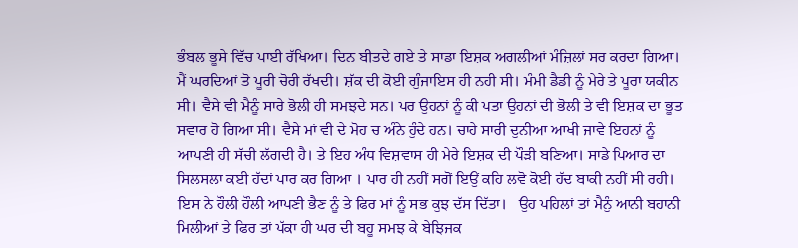ਭੰਬਲ ਭੂਸੇ ਵਿੱਚ ਪਾਈ ਰੱਖਿਆ। ਦਿਨ ਬੀਤਦੇ ਗਏ ਤੇ ਸਾਡਾ ਇਸ਼ਕ ਅਗਲੀਆਂ ਮੰਜ਼ਿਲਾਂ ਸਰ ਕਰਦਾ ਗਿਆ। ਮੈਂ ਘਰਦਿਆਂ ਤੋ ਪੂਰੀ ਚੋਰੀ ਰੱਖਦੀ। ਸ਼ੱਕ ਦੀ ਕੋਈ ਗੁੰਜਾਇਸ ਹੀ ਨਹੀ ਸੀ। ਮੰਮੀ ਡੈਡੀ ਨੂੰ ਮੇਰੇ ਤੇ ਪੂਰਾ ਯਕੀਨ ਸੀ। ਵੈਸੇ ਵੀ ਮੈਨੂੰ ਸਾਰੇ ਭੋਲੀ ਹੀ ਸਮਝਦੇ ਸਨ। ਪਰ ਉਹਨਾਂ ਨੂੰ ਕੀ ਪਤਾ ਉਹਨਾਂ ਦੀ ਭੋਲੀ ਤੇ ਵੀ ਇਸ਼ਕ ਦਾ ਭੂਤ ਸਵਾਰ ਹੋ ਗਿਆ ਸੀ। ਵੈਸੇ ਮਾਂ ਵੀ ਦੇ ਮੋਹ ਚ ਅੰਨੇ ਹੁੰਦੇ ਹਨ। ਚਾਹੇ ਸਾਰੀ ਦੁਨੀਆ ਆਖੀ ਜਾਵੇ ਇਹਨਾਂ ਨੂੰ ਆਪਣੀ ਹੀ ਸੱਚੀ ਲੱਗਦੀ ਹੈ। ਤੇ ਇਹ ਅੰਧ ਵਿਸ਼ਵਾਸ ਹੀ ਮੇਰੇ ਇਸ਼ਕ ਦੀ ਪੌੜੀ ਬਣਿਆ। ਸਾਡੇ ਪਿਆਰ ਦਾ ਸਿਲਸਲਾ ਕਈ ਹੱਦਾਂ ਪਾਰ ਕਰ ਗਿਆ । ਪਾਰ ਹੀ ਨਹੀਂ ਸਗੋਂ ਇਉਂ ਕਹਿ ਲਵੋ ਕੋਈ ਹੱਦ ਬਾਕੀ ਨਹੀਂ ਸੀ ਰਹੀ। ਇਸ ਨੇ ਹੌਲੀ ਹੌਲੀ ਆਪਣੀ ਭੈਣ ਨੂੰ ਤੇ ਫਿਰ ਮਾਂ ਨੂੰ ਸਭ ਕੁਝ ਦੱਸ ਦਿੱਤਾ।   ਉਹ ਪਹਿਲਾਂ ਤਾਂ ਮੈਨੁੰ ਆਨੀ ਬਹਾਨੀ ਮਿਲੀਆਂ ਤੇ ਫਿਰ ਤਾਂ ਪੱਕਾ ਹੀ ਘਰ ਦੀ ਬਹੂ ਸਮਝ ਕੇ ਬੇਝਿਜਕ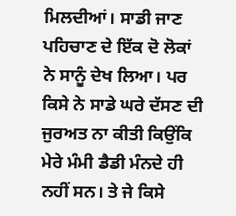ਮਿਲਦੀਆਂ। ਸਾਡੀ ਜਾਣ ਪਹਿਚਾਣ ਦੇ ਇੱਕ ਦੋ ਲੋਕਾਂ ਨੇ ਸਾਨੂੰ ਦੇਖ ਲਿਆ। ਪਰ ਕਿਸੇ ਨੇ ਸਾਡੇ ਘਰੇ ਦੱਸਣ ਦੀ ਜੁਰਅਤ ਨਾ ਕੀਤੀ ਕਿਉਂਕਿ ਮੇਰੇ ਮੰਮੀ ਡੈਡੀ ਮੰਨਦੇ ਹੀ ਨਹੀਂ ਸਨ। ਤੇ ਜੇ ਕਿਸੇ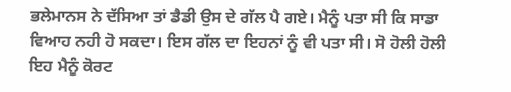ਭਲੇਮਾਨਸ ਨੇ ਦੱਸਿਆ ਤਾਂ ਡੈਡੀ ਉਸ ਦੇ ਗੱਲ ਪੈ ਗਏ। ਮੈਨੂੰ ਪਤਾ ਸੀ ਕਿ ਸਾਡਾ ਵਿਆਹ ਨਹੀ ਹੋ ਸਕਦਾ। ਇਸ ਗੱਲ ਦਾ ਇਹਨਾਂ ਨੂੰ ਵੀ ਪਤਾ ਸੀ। ਸੋ ਹੋਲੀ ਹੋਲੀ ਇਹ ਮੈਨੂੰ ਕੋਰਟ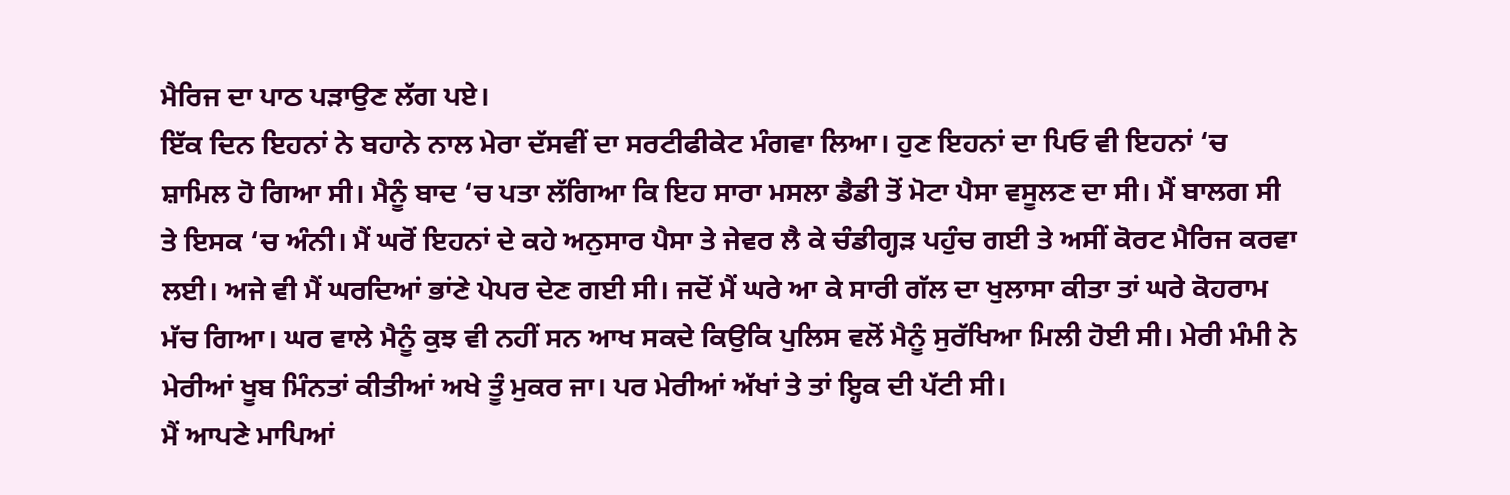ਮੈਰਿਜ ਦਾ ਪਾਠ ਪੜਾਉਣ ਲੱਗ ਪਏ।
ਇੱਕ ਦਿਨ ਇਹਨਾਂ ਨੇ ਬਹਾਨੇ ਨਾਲ ਮੇਰਾ ਦੱਸਵੀਂ ਦਾ ਸਰਟੀਫੀਕੇਟ ਮੰਗਵਾ ਲਿਆ। ਹੁਣ ਇਹਨਾਂ ਦਾ ਪਿਓ ਵੀ ਇਹਨਾਂ ‘ਚ ਸ਼ਾਮਿਲ ਹੋ ਗਿਆ ਸੀ। ਮੈਨੂੰ ਬਾਦ ‘ਚ ਪਤਾ ਲੱਗਿਆ ਕਿ ਇਹ ਸਾਰਾ ਮਸਲਾ ਡੈਡੀ ਤੋਂ ਮੋਟਾ ਪੈਸਾ ਵਸੂਲਣ ਦਾ ਸੀ। ਮੈਂ ਬਾਲਗ ਸੀ ਤੇ ਇਸਕ ‘ਚ ਅੰਨੀ। ਮੈਂ ਘਰੋਂ ਇਹਨਾਂ ਦੇ ਕਹੇ ਅਨੁਸਾਰ ਪੈਸਾ ਤੇ ਜੇਵਰ ਲੈ ਕੇ ਚੰਡੀਗ੍ਹੜ ਪਹੁੰਚ ਗਈ ਤੇ ਅਸੀਂ ਕੋਰਟ ਮੈਰਿਜ ਕਰਵਾ ਲਈ। ਅਜੇ ਵੀ ਮੈਂ ਘਰਦਿਆਂ ਭਾਂਣੇ ਪੇਪਰ ਦੇਣ ਗਈ ਸੀ। ਜਦੋਂ ਮੈਂ ਘਰੇ ਆ ਕੇ ਸਾਰੀ ਗੱਲ ਦਾ ਖੁਲਾਸਾ ਕੀਤਾ ਤਾਂ ਘਰੇ ਕੋਹਰਾਮ ਮੱਚ ਗਿਆ। ਘਰ ਵਾਲੇ ਮੈਨੂੰ ਕੁਝ ਵੀ ਨਹੀਂ ਸਨ ਆਖ ਸਕਦੇ ਕਿਉਕਿ ਪੁਲਿਸ ਵਲੋਂ ਮੈਨੂੰ ਸੁਰੱਖਿਆ ਮਿਲੀ ਹੋਈ ਸੀ। ਮੇਰੀ ਮੰਮੀ ਨੇ ਮੇਰੀਆਂ ਖੂਬ ਮਿੰਨਤਾਂ ਕੀਤੀਆਂ ਅਖੇ ਤੂੰ ਮੁਕਰ ਜਾ। ਪਰ ਮੇਰੀਆਂ ਅੱਖਾਂ ਤੇ ਤਾਂ ਇ੍ਹਕ ਦੀ ਪੱਟੀ ਸੀ।
ਮੈਂ ਆਪਣੇ ਮਾਪਿਆਂ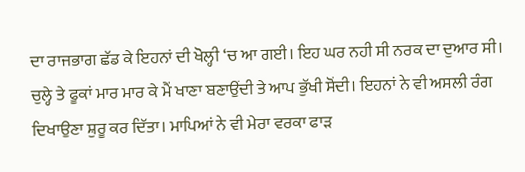ਦਾ ਰਾਜਭਾਗ ਛੱਡ ਕੇ ਇਹਨਾਂ ਦੀ ਖੋਲ੍ਹੀ ‘ਚ ਆ ਗਈ। ਇਹ ਘਰ ਨਹੀ ਸੀ ਨਰਕ ਦਾ ਦੁਆਰ ਸੀ। ਚੁਲ੍ਹੇ ਤੇ ਫੂਕਾਂ ਮਾਰ ਮਾਰ ਕੇ ਮੈਂ ਖਾਣਾ ਬਣਾਉਂਦੀ ਤੇ ਆਪ ਭੁੱਖੀ ਸੋਂਦੀ। ਇਹਨਾਂ ਨੇ ਵੀ ਅਸਲੀ ਰੰਗ ਦਿਖਾਉਣਾ ਸ਼ੁਰੂ ਕਰ ਦਿੱਤਾ। ਮਾਪਿਆਂ ਨੇ ਵੀ ਮੇਰਾ ਵਰਕਾ ਫਾੜ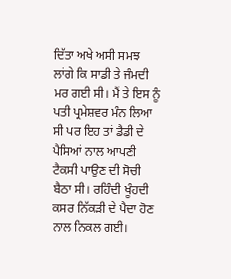ਦਿੱਤਾ ਅਖੇ ਅਸੀ ਸਮਝ ਲਾਂਗੇ ਕਿ ਸਾਡੀ ਤੇ ਜੰਮਦੀ ਮਰ ਗਈ ਸੀ। ਮੈਂ ਤੇ ਇਸ ਨੂੰ ਪਤੀ ਪ੍ਰਮੇਸ਼ਵਰ ਮੰਨ ਲਿਆ ਸੀ ਪਰ ਇਹ ਤਾਂ ਡੈਡੀ ਦੇ ਪੈਸਿਆਂ ਨਾਲ ਆਪਣੀ ਟੈਕਸੀ ਪਾਉਣ ਦੀ ਸੋਚੀ ਬੈਠਾ ਸੀ। ਰਹਿੰਦੀ ਖੂੰਹਦੀ ਕਸਰ ਨਿੱਕੜੀ ਦੇ ਪੈਦਾ ਹੋਣ ਨਾਲ ਨਿਕਲ ਗਈ।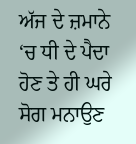ਅੱਜ ਦੇ ਜ਼ਮਾਨੇ ‘ਚ ਧੀ ਦੇ ਪੈਦਾ ਹੋਣ ਤੇ ਹੀ ਘਰੇ ਸੋਗ ਮਨਾਉਣ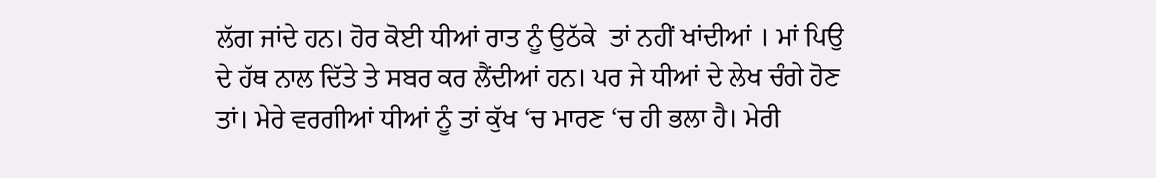ਲੱਗ ਜਾਂਦੇ ਹਨ। ਹੋਰ ਕੋਈ ਧੀਆਂ ਰਾਤ ਨੂੰ ਉਠੱਕੇ  ਤਾਂ ਨਹੀਂ ਖਾਂਦੀਆਂ । ਮਾਂ ਪਿਉ ਦੇ ਹੱਥ ਨਾਲ ਦਿੱਤੇ ਤੇ ਸਬਰ ਕਰ ਲੈਂਦੀਆਂ ਹਨ। ਪਰ ਜੇ ਧੀਆਂ ਦੇ ਲੇਖ ਚੰਗੇ ਹੋਣ ਤਾਂ। ਮੇਰੇ ਵਰਗੀਆਂ ਧੀਆਂ ਨੂੰ ਤਾਂ ਕੁੱਖ ‘ਚ ਮਾਰਣ ‘ਚ ਹੀ ਭਲਾ ਹੈ। ਮੇਰੀ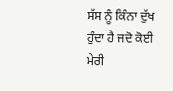ਸੱਸ ਨੂੰ ਕਿੰਨਾ ਦੁੱਖ ਹੁੰਦਾ ਹੈ ਜਦੋ ਕੋਈ ਮੇਰੀ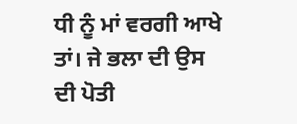ਧੀ ਨੂੰ ਮਾਂ ਵਰਗੀ ਆਖੇ ਤਾਂ। ਜੇ ਭਲਾ ਦੀ ਉਸ ਦੀ ਪੋਤੀ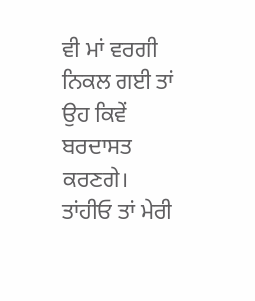ਵੀ ਮਾਂ ਵਰਗੀ ਨਿਕਲ ਗਈ ਤਾਂ ਉਹ ਕਿਵੇਂ ਬਰਦਾਸਤ ਕਰਣਗੇ। ਤਾਂਹੀਓ ਤਾਂ ਮੇਰੀ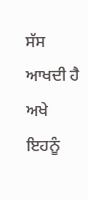ਸੱਸ ਆਖਦੀ ਹੈ ਅਖੇ ਇਹਨੂੰ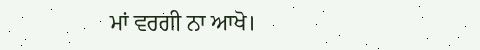ਮਾਂ ਵਰਗੀ ਨਾ ਆਖੋ।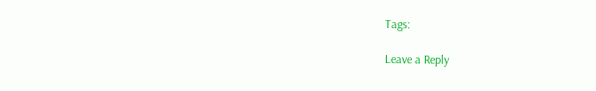Tags:

Leave a Reply